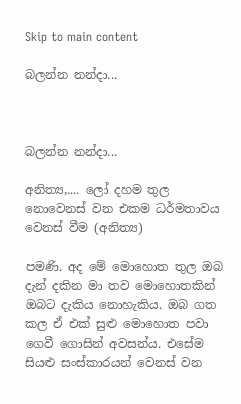Skip to main content

බලන්න නන්දා...



බලන්න නන්දා...

අනිත්‍ය,.... ලෝ දහම තුල නොවෙනස් වන එකම ධර්මතාවය වෙනස් වීම (අනිත්‍ය)

පමණි. අද මේ මොහොත තුල ඔබ දැන් දකින මා තව මොහොතකින් ඔබට දැකිය නොහැකිය. ඔබ ගත කල ඒ එක් සුළු මොහොත පවා ගෙවී ගොසින් අවසන්ය. එසේම සියළු සංස්කාරයන් වෙනස් වන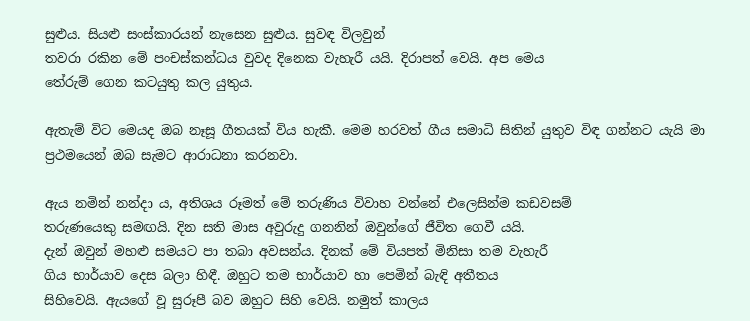සුළුය. සියළු සංස්කාරයන් නැසෙන සුළුය. සුවඳ විලවුන්
තවරා රකින මේ පංචස්කන්ධය වුවද දිනෙක වැහැරී යයි. දිරාපත් වෙයි. අප මෙය
තේරුම් ගෙන කටයුතු කල යුතුය.

ඇතැම් විට මෙයද ඔබ නෑසූ ගීතයක් විය හැකී. මෙම හරවත් ගීය සමාධි සිතින් යුතුව විඳ ගන්නට යැයි මා ප්‍රථමයෙන් ඔබ සැමට ආරාධනා කරනවා.

ඇය නමින් නන්දා ය, අතිශය රූමත් මේ තරුණිය විවාහ වන්නේ එලෙසින්ම කඩවසම්
තරුණයෙකු සමඟයි. දින සති මාස අවුරුදු ගනනින් ඔවුන්ගේ ජීවිත ගෙවී යයි.
දැන් ඔවුන් මහළු සමයට පා තබා අවසන්ය. දිනක් මේ වියපත් මිනිසා තම වැහැරී
ගිය භාර්යාව දෙස බලා හිඳී. ඔහුට තම භාර්යාව හා පෙමින් බැඳි අතීතය
සිහිවෙයි. ඇයගේ වූ සුරූපී බව ඔහුට සිහි වෙයි. නමුත් කාලය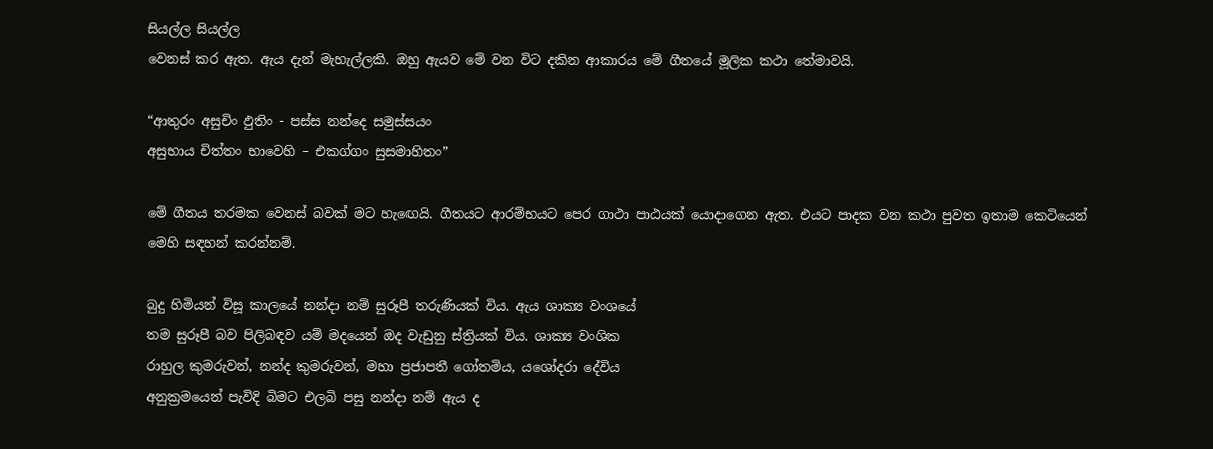සියල්ල සියල්ල
වෙනස් කර ඇත. ඇය දැන් මැහැල්ලකි. ඔහු ඇයව මේ වන විට දකින ආකාරය මේ ගීතයේ මූලික කථා තේමාවයි.

“ආතුරං අසුචිං ඵුතිං - පස්ස නන්දෙ සමුස්සයං
අසුභාය චිත්තං භාවෙහි – එකග්ගං සුසමාහිතං”

මේ ගීතය තරමක වෙනස් බවක් මට හැඟෙයි. ගීතයට ආරම්භයට පෙර ගාථා පාඨයක් යොදාගෙන ඇත. එයට පාදක වන කථා පුවත ඉතාම කෙටියෙන් මෙහි සඳහන් කරන්නම්.

බුදු හිමියන් විසූ කාලයේ නන්දා නම් සුරූපී තරුණියක් විය. ඇය ශාක්‍ය වංශයේ
තම සුරූපී බව පිලිබඳව යම් මදයෙන් ඔද වැඩුනු ස්ත්‍රියක් විය. ශාක්‍ය වංශික
රාහුල කුමරුවන්, නන්ද කුමරුවන්, මහා ප්‍රජාපතී ගෝතමිය, යශෝදරා දේවිය
අනුක්‍රමයෙන් පැවිදි බිමට එලබි පසු නන්දා නම් ඇය ද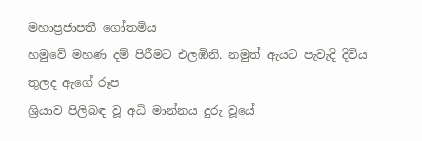මහාප්‍රජාපතී ගෝතමිය
හමුවේ මහණ දම් පිරීමට එලඹිනි. නමුත් ඇයට පැවැදි දිවිය තුලද ඇගේ රූප
ශ්‍රියාව පිලිබඳ වූ අධි මාන්නය දුරු වූයේ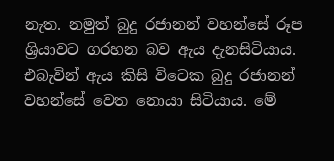නැත. නමුත් බුදු රජානන් වහන්සේ රූප
ශ්‍රියාවට ගරහන බව ඇය දැනසිටියාය. එබැවින් ඇය කිසි විටෙක බුදු රජානන්
වහන්සේ වෙත නොයා සිටියාය. මේ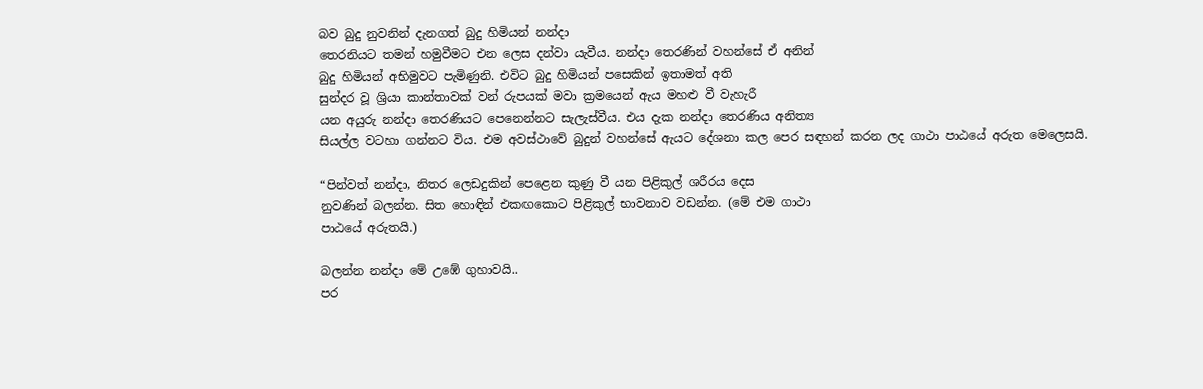බව බුදු නුවනින් දැනගත් බුදු හිමියන් නන්දා
තෙරනියට තමන් හමුවීමට එන ලෙස දන්වා යැවීය. නන්දා තෙරණින් වහන්සේ ඒ අනින්
බුදු හිමියන් අභිමුවට පැමිණුනි. එවිට බුදු හිමියන් පසෙකින් ඉතාමත් අති
සුන්දර වූ ශ්‍රියා කාන්තාවක් වන් රුපයක් මවා ක්‍රමයෙන් ඇය මහළු වී වැහැරී
යන අයුරු නන්දා තෙරණියට පෙනෙන්නට සැලැස්වීය. එය දැක නන්දා තෙරණිය අනිත්‍ය
සියල්ල වටහා ගන්නට විය. එම අවස්ථාවේ බුදුන් වහන්සේ ඇයට දේශනා කල පෙර සඳහන් කරන ලද ගාථා පාඨයේ අරුත මෙලෙසයි.

“පින්වත් නන්දා, නිතර ලෙඩදුකින් පෙළෙන කුණු වී යන පිළිකුල් ශරීරය දෙස
නුවණින් බලන්න. සිත හොඳින් එකඟකොට පිළිකුල් භාවනාව වඩන්න. (මේ එම ගාථා
පාඨයේ අරුතයි.)

බලන්න නන්දා මේ උඹේ ගුහාවයි..
පර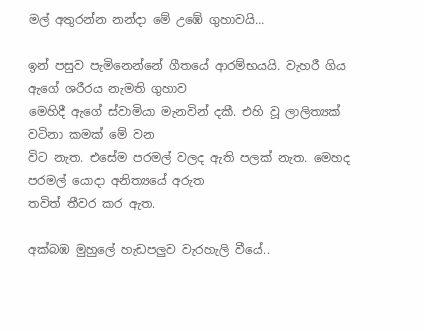මල් අතුරන්න නන්දා මේ උඹේ ගුහාවයි...

ඉන් පසුව පැමි‍නෙන්නේ ගීතයේ ආරම්භයයි. වැහරී ගිය ඇගේ ශරීරය නැමති ගුහාව
මෙහිදී ඇගේ ස්වාමියා මැනවින් දකී. එහි වූ ලාලිත්‍යක් වටිනා කමක් මේ වන
විට නැත. එසේම පරමල් වලද ඇති පලක් නැත. මෙහද පරමල් යොදා අනිත්‍යයේ අරුත
තවිත් තීවර කර ඇත.

අක්බඹ මුහුලේ හැඩපලුව වැරහැලි වීයේ..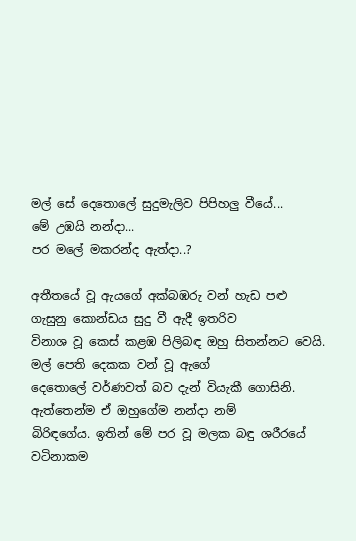මල් සේ දෙතොලේ සුදුමැලිව පිපිහලු වීයේ...
මේ උඹයි නන්දා...
පර මලේ මකරන්ද ඇත්දා..?

අතීතයේ වූ ඇයගේ අක්බඹරු වන් හැඩ පළු ගැසුනු කොන්ඩය සුදු වී ඇදී ඉතරිව
විනාශ වූ කෙස් කළඹ පිලිබඳ ඔහු සිතන්නට වෙයි. මල් පෙති දෙකක වන් වූ ඇගේ
දෙතොලේ වර්ණවත් බව දැන් වියැකී ගොසිනි. ඇත්තෙන්ම ඒ ඔහුගේම නන්දා නම්
බිරිඳගේය. ඉතින් මේ පර වූ මලක බඳු ශරීරයේ වටිනාකම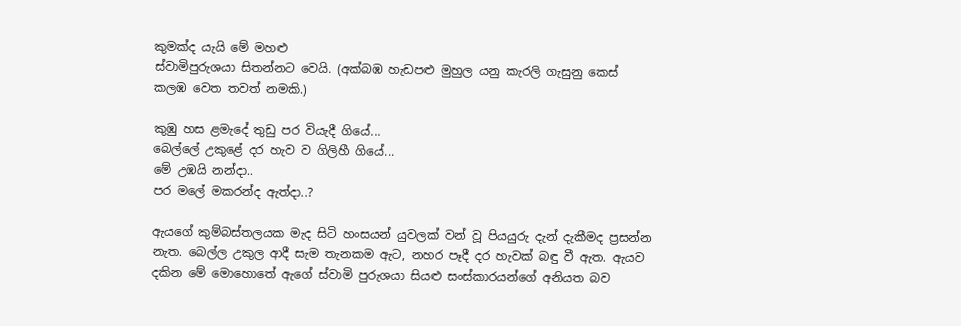කුමක්ද යැයි මේ මහළු
ස්වාමිපුරුශයා සිතන්නට වෙයි. (අක්බඹ හැඩපළු මුහුල යනු කැරලි ගැසුනු කෙස්
කලඹ වෙත තවත් නමකි.)

කුඹු හස ළමැදේ තුඩු පර වියැදී ගියේ...
බෙල්ලේ උකුළේ දර හැව ව ගිලිහී ගියේ...
මේ උඹයි නන්දා..
පර මලේ මකරන්ද ඇත්දා..?

ඇයගේ කුම්බස්තලයක මැද සිටි හංසයන් යුවලක් වන් වූ පියයුරු දැන් දැකීමද ප්‍රසන්න
නැත. බෙල්ල උකුල ආදී සැම තැනකම ඇට, නහර පෑදී දර හැවක් බඳු වී ඇත. ඇයව
දකින මේ මොහොතේ ඇගේ ස්වාමි පුරුශයා සියළු සංස්කාරයන්ගේ අනියත බව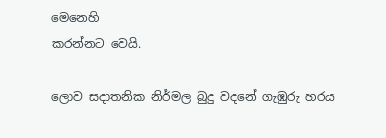මෙනෙහි
කරන්නට වෙයි.

ලොව සදාතනික නිර්මල බුදු වදනේ ගැඹුරු හරය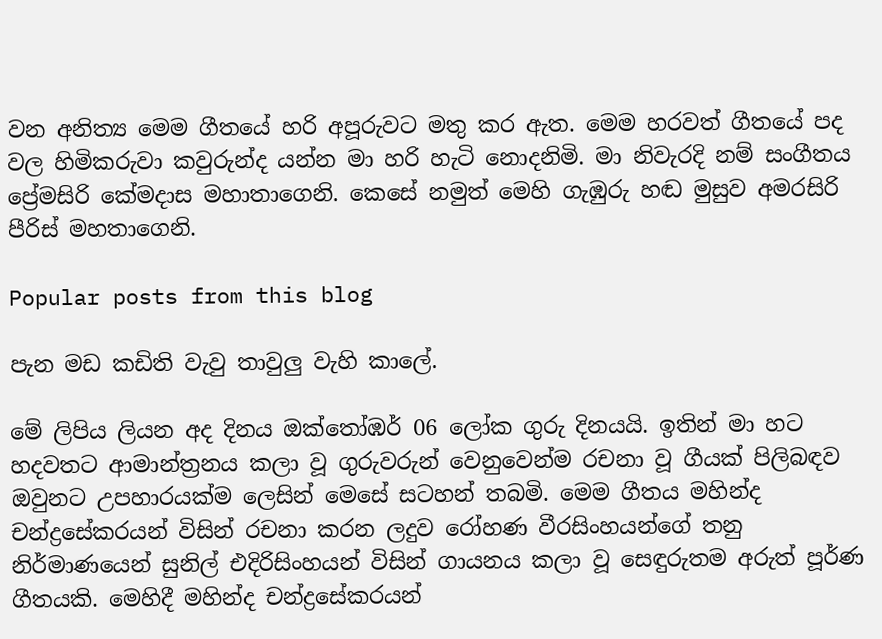වන අනිත්‍ය මෙම ගීතයේ හරි අපූරුවට මතු කර ඇත. මෙම හරවත් ගීතයේ පද වල හිමිකරුවා කවුරුන්ද යන්න මා හරි හැටි නොදනිමි. මා නිවැරදි නම් සංගීතය ප්‍රේමසිරි කේමදාස මහාතාගෙනි. කෙසේ නමුත් මෙහි ගැඹුරු හඬ මුසුව අමරසිරි පීරිස් මහතාගෙනි.

Popular posts from this blog

පැන මඩ කඩිති වැවු තාවුලු වැහි කාලේ.

මේ ලිපිය ලියන අද දිනය ඔක්තෝඹර් 06 ලෝක ගුරු දිනයයි. ඉතින් මා හට හදවතට ආමාන්ත්‍රනය කලා වූ ගුරුවරුන් වෙනුවෙන්ම රචනා වූ ගීයක් පිලිබඳව ඔවුනට උපහාරයක්ම ලෙසින් මෙසේ සටහන් තබමි. මෙම ගීතය මහින්ද චන්ද්‍රසේකරයන් විසින් රචනා කරන ලදුව රෝහණ වීරසිංහයන්ගේ තනු නිර්මාණයෙන් සුනිල් එදිරිසිංහයන් විසින් ගායනය කලා වූ සෙඳුරුතම අරුත් පූර්ණ ගීතයකි. මෙහිදී මහින්ද චන්ද්‍රසේකරයන්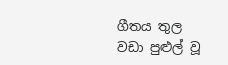ගීතය තුල වඩා පුළුල් වූ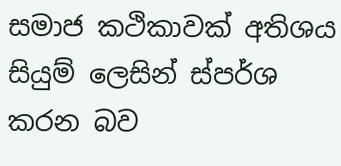සමාජ කථිකාවක් අතිශය සියුම් ලෙසින් ස්පර්ශ කරන බව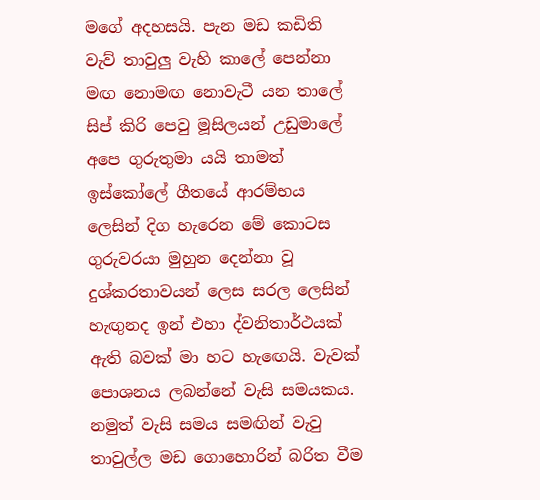මගේ අදහසයි. පැන මඩ කඩිති වැව් තාවුලු වැහි කාලේ පෙන්නා මඟ නොමඟ නොවැටී යන තාලේ සිප් කිරි පෙවු මූසිලයන් උඩුමාලේ අපෙ ගුරුතුමා යයි තාමත් ඉස්කෝලේ ගීතයේ ආරම්භය ලෙසින් දිග හැරෙන මේ කොටස ගුරුවරයා මුහුන දෙන්නා වූ දුශ්කරතාවයන් ලෙස සරල ලෙසින් හැඟුනද ඉන් එහා ද්වනිතාර්ථයක් ඇති බවක් මා හට හැඟෙයි. වැවක් පොශනය ලබන්නේ වැසි සමයකය. නමුත් වැසි සමය සමඟින් වැවු තාවුල්ල මඩ ගොහොරින් බරිත වීම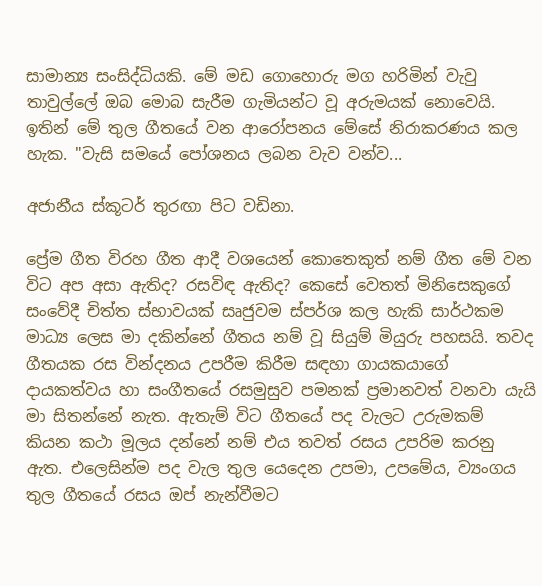සාමාන්‍ය සංසිද්ධියකි. මේ මඩ ගොහොරු මග හරිමින් වැවු තාවුල්ලේ ඔබ මොබ සැරීම ගැමියන්ට වූ අරුමයක් නොවෙයි. ඉතින් මේ තුල ගීතයේ වන ආරෝපනය මේසේ නිරාකරණය කල හැක. "වැසි සමයේ පෝශනය ලබන වැව වන්ව...

අජානීය ස්කූටර් තුරඟා පිට වඩිනා.

ප්‍රේම ගීත විරහ ගීත ආදී වශයෙන් කොතෙකුත් නම් ගීත මේ වන විට අප අසා ඇතිද? රසවිඳ ඇතිද? කෙසේ වෙතත් මිනිසෙකුගේ සංවේදී චිත්ත ස්භාවයක් සෘජුවම ස්පර්ශ කල හැකි සාර්ථකම මාධ්‍ය ලෙස මා දකින්නේ ගීතය නම් වූ සියුම් මියුරු පහසයි. තවද ගීතයක රස වින්දනය උපරීම කිරීම සඳහා ගායකයාගේ දායකත්වය හා සංගීතයේ රසමුසුව පමනක් ප්‍රමානවත් වනවා යැයි මා සිතන්නේ නැත. ඇතැම් විට ගීතයේ පද වැලට උරුමකම් කියන කථා මූලය දන්නේ නම් එය තවත් රසය උපරිම කරනු ඇත. එලෙසින්ම පද වැල තුල යෙදෙන උපමා, උපමේය, ව්‍යංගය තුල ගීතයේ රසය ඔප් නැන්වීමට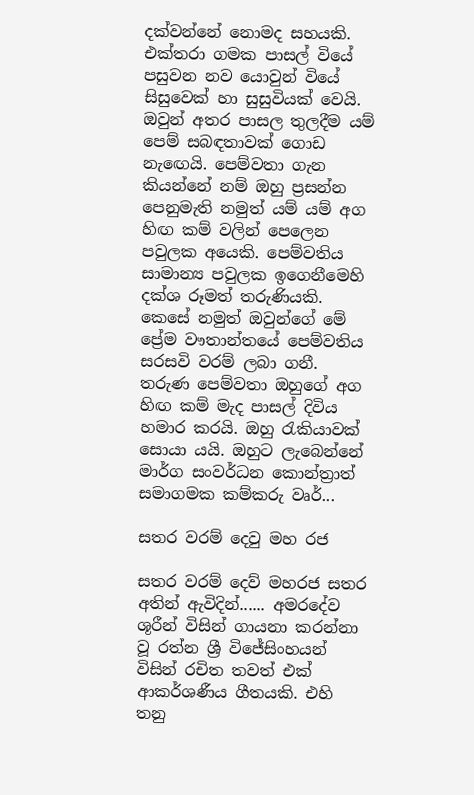දක්වන්නේ නොමද සහයකි. එක්තරා ගමක පාසල් වියේ පසුවන නව යොවුන් වියේ සිසුවෙක් හා සුසුවියක් වෙයි. ඔවුන් අතර පාසල තුලදීම යම් පෙම් සබඳතාවක් ගොඩ නැඟෙයි. පෙම්වතා ගැන කියන්නේ නම් ඔහු ප්‍රසන්න පෙනුමැති නමුත් යම් යම් අග හිඟ කම් වලින් පෙලෙන පවුලක අයෙකි. පෙම්වතිය සාමාන්‍ය පවුලක ඉගෙනීමෙහි දක්ශ රූමත් තරුණියකි. කෙසේ නමුත් ඔවුන්ගේ මේ ප්‍රේම වෟතාන්තයේ පෙම්වතිය සරසවි වරම් ලබා ගනී. තරුණ පෙම්වතා ඔහුගේ අග හිඟ කම් මැද පාසල් දිවිය හමාර කරයි. ඔහු රැකියාවක් සොයා යයි. ඔහුට ලැබෙන්නේ මාර්ග සංවර්ධන කොන්ත්‍රාත් සමාගමක කම්කරු වෘර්...

සතර වරම් දෙවු මහ රජ

සතර වරම් දෙව් මහරජ සතර අතින් ඇවිදින්...... අමරදේව ශූරීන් විසින් ගායනා කරන්නා වූ රත්න ශ්‍රී විජේසිංහයන් විසින් රචිත තවත් එක් ආකර්ශණීය ගීතයකි. එහි තනු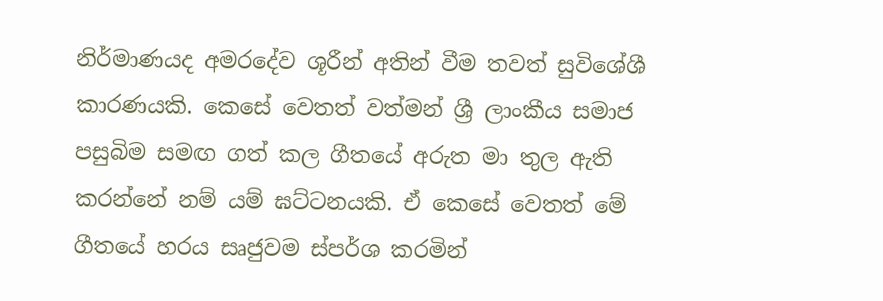නිර්මාණයද අමරදේව ශූරීන් අතින් වීම තවත් සුවිශේශී කාරණයකි. කෙසේ වෙතත් වත්මන් ශ්‍රී ලාංකීය සමාජ පසුබිම සමඟ ගත් කල ගීත‍යේ අරුත මා තුල ඇති කරන්නේ නම් යම් ඝට්ටනයකි. ඒ කෙසේ වෙතත් මේ ගීතයේ හරය සෘජුවම ස්පර්ශ කරමින්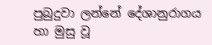පුබුදුවා ලන්නේ දේශානුරාගය හා මුසු වූ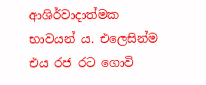ආශිර්වාදාත්මක භාවයන් ය. එලෙසින්ම එය රජ රට ගොවි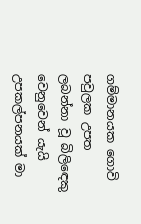ගම්මානයක ගොවි පවුලක උපත ලබන්නා වූ බිලිඳෙකු වෙනුවෙන් යැයි උපකල්පනයක් මා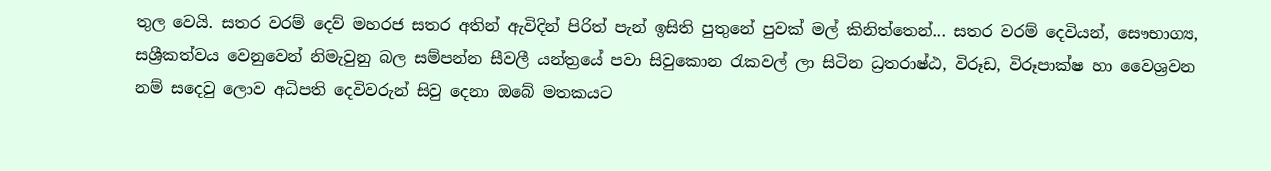තුල වෙයි. සතර වරම් දෙව් මහරජ සතර අතින් ඇවිදින් පිරිත් පැන් ඉසිති පුතුනේ පුවක් මල් කිනිත්තෙන්... සතර වරම් දෙවියන්, සෞභාග්‍ය, සශ්‍රීකත්වය වෙනුවෙන් නිමැවුනු බල සම්පන්න සීවලී යන්ත්‍රයේ පවා සිවුකොන රැකවල් ලා සිටින ධ්‍රතරාෂ්ඨ, විරූඩ, විරූපාක්ෂ හා වෛශ්‍රවන නම් සදෙවු ලොව අධිපති දෙවිවරුන් සිවු දෙනා ඔබේ මතකයට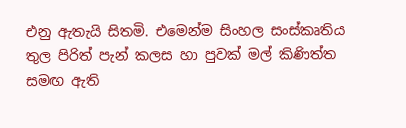එනු ඇතැයි සිතමි. එමෙන්ම සිංහල සංස්කෘතිය තුල පිරිත් පැන් කලස හා පුවක් මල් කිණිත්ත සමඟ ඇති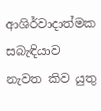ආශිර්වාදාත්මක සබැඳියාව නැවත කිව යුතු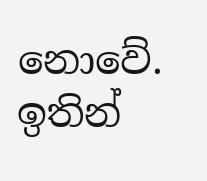නොවේ. ඉතින්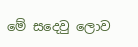මේ සදෙවු ලොව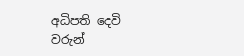අධිපති දෙවි වරුන්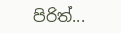පිරිත්...